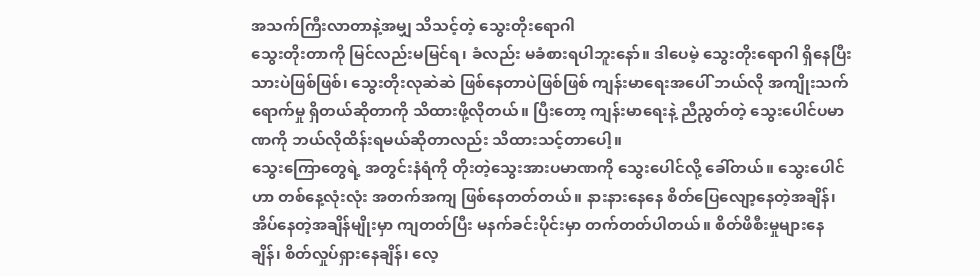အသက်ကြီးလာတာနဲ့အမျှ သိသင့်တဲ့ သွေးတိုးရောဂါ
သွေးတိုးတာကို မြင်လည်းမမြင်ရ၊ ခံလည်း မခံစားရပါဘူးနော်။ ဒါပေမဲ့ သွေးတိုးရောဂါ ရှိနေပြီးသားပဲဖြစ်ဖြစ်၊ သွေးတိုးလုဆဲဆဲ ဖြစ်နေတာပဲဖြစ်ဖြစ် ကျန်းမာရေးအပေါ် ဘယ်လို အကျိုးသက်ရောက်မှု ရှိတယ်ဆိုတာကို သိထားဖို့လိုတယ်။ ပြီးတော့ ကျန်းမာရေးနဲ့ ညီညွတ်တဲ့ သွေးပေါင်ပမာဏကို ဘယ်လိုထိန်းရမယ်ဆိုတာလည်း သိထားသင့်တာပေါ့။
သွေးကြောတွေရဲ့ အတွင်းနံရံကို တိုးတဲ့သွေးအားပမာဏကို သွေးပေါင်လို့ ခေါ်တယ်။ သွေးပေါင်ဟာ တစ်နေ့လုံးလုံး အတက်အကျ ဖြစ်နေတတ်တယ်။ နားနားနေနေ စိတ်ပြေလျော့နေတဲ့အချိန်၊ အိပ်နေတဲ့အချိန်မျိုးမှာ ကျတတ်ပြီး မနက်ခင်းပိုင်းမှာ တက်တတ်ပါတယ်။ စိတ်ဖိစီးမှုများနေချိန်၊ စိတ်လှုပ်ရှားနေချိန်၊ လေ့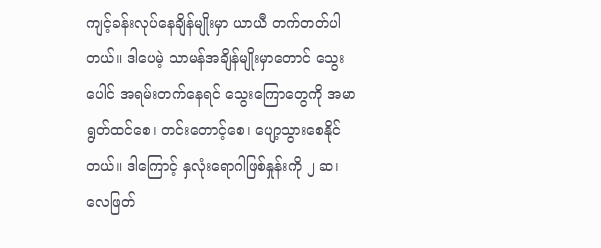ကျင့်ခန်းလုပ်နေချိန်မျိုးမှာ ယာယီ တက်တတ်ပါတယ်။ ဒါပေမဲ့ သာမန်အချိန်မျိုးမှာတောင် သွေးပေါင် အရမ်းတက်နေရင် သွေးကြောတွေကို အမာရွတ်ထင်စေ၊ တင်းတောင့်စေ၊ ပျော့သွားစေနိုင်တယ်။ ဒါကြောင့် နှလုံးရောဂါဖြစ်နှုန်းကို ၂ ဆ၊ လေဖြတ်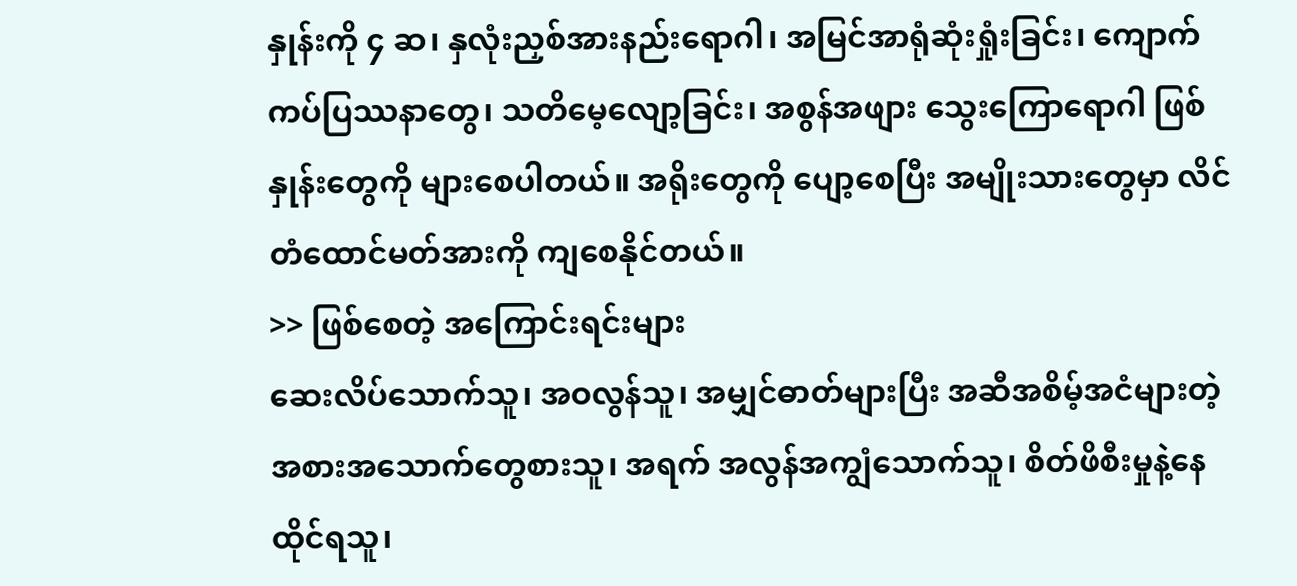နှုန်းကို ၄ ဆ၊ နှလုံးညှစ်အားနည်းရောဂါ၊ အမြင်အာရုံဆုံးရှုံးခြင်း၊ ကျောက်ကပ်ပြဿနာတွေ၊ သတိမေ့လျော့ခြင်း၊ အစွန်အဖျား သွေးကြောရောဂါ ဖြစ်နှုန်းတွေကို များစေပါတယ်။ အရိုးတွေကို ပျော့စေပြီး အမျိုးသားတွေမှာ လိင်တံထောင်မတ်အားကို ကျစေနိုင်တယ်။
>> ဖြစ်စေတဲ့ အကြောင်းရင်းများ
ဆေးလိပ်သောက်သူ၊ အဝလွန်သူ၊ အမျှင်ဓာတ်များပြီး အဆီအစိမ့်အငံများတဲ့ အစားအသောက်တွေစားသူ၊ အရက် အလွန်အကျွံသောက်သူ၊ စိတ်ဖိစီးမှုနဲ့နေထိုင်ရသူ၊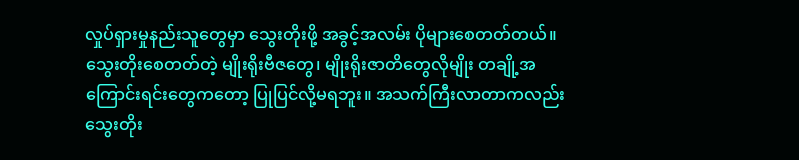လှုပ်ရှားမှုနည်းသူတွေမှာ သွေးတိုးဖို့ အခွင့်အလမ်း ပိုများစေတတ်တယ်။ သွေးတိုးစေတတ်တဲ့ မျိုးရိုးဗီဇတွေ၊ မျိုးရိုးဇာတိတွေလိုမျိုး တချို့အကြောင်းရင်းတွေကတော့ ပြုပြင်လို့မရဘူး။ အသက်ကြီးလာတာကလည်း သွေးတိုး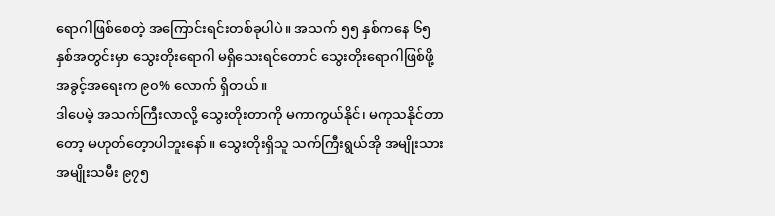ရောဂါဖြစ်စေတဲ့ အကြောင်းရင်းတစ်ခုပါပဲ။ အသက် ၅၅ နှစ်ကနေ ၆၅ နှစ်အတွင်းမှာ သွေးတိုးရောဂါ မရှိသေးရင်တောင် သွေးတိုးရောဂါဖြစ်ဖို့ အခွင့်အရေးက ၉၀% လောက် ရှိတယ်။
ဒါပေမဲ့ အသက်ကြီးလာလို့ သွေးတိုးတာကို မကာကွယ်နိုင်၊ မကုသနိုင်တာတော့ မဟုတ်တေ့ာပါဘူးနော်။ သွေးတိုးရှိသူ သက်ကြီးရွယ်အို အမျိုးသားအမျိုးသမီး ၉၇၅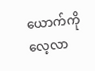ယောက်ကို လေ့လာ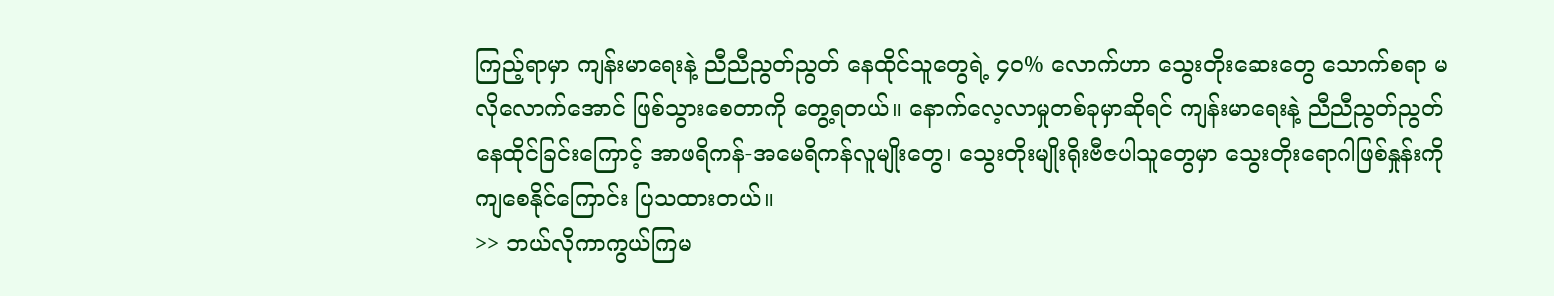ကြည့်ရာမှာ ကျန်းမာရေးနဲ့ ညီညီညွတ်ညွတ် နေထိုင်သူတွေရဲ့ ၄၀% လောက်ဟာ သွေးတိုးဆေးတွေ သောက်စရာ မလိုလောက်အောင် ဖြစ်သွားစေတာကို တွေ့ရတယ်။ နောက်လေ့လာမှုတစ်ခုမှာဆိုရင် ကျန်းမာရေးနဲ့ ညီညီညွတ်ညွတ် နေထိုင်ခြင်းကြောင့် အာဖရိကန်-အမေရိကန်လူမျိုးတွေ၊ သွေးတိုးမျိုးရိုးဗီဇပါသူတွေမှာ သွေးတိုးရောဂါဖြစ်နှုန်းကို ကျစေနိုင်ကြောင်း ပြသထားတယ်။
>> ဘယ်လိုကာကွယ်ကြမ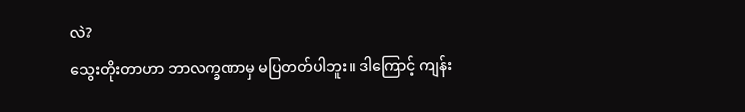လဲ?
သွေးတိုးတာဟာ ဘာလက္ခဏာမှ မပြတတ်ပါဘူး။ ဒါကြောင့် ကျန်း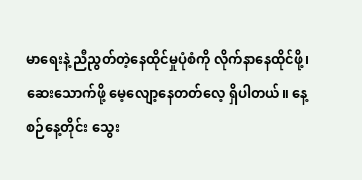မာရေးနဲ့ ညီညွတ်တဲ့နေထိုင်မှုပုံစံကို လိုက်နာနေထိုင်ဖို့၊ ဆေးသောက်ဖို့ မေ့လျော့နေတတ်လေ့ ရှိပါတယ်။ နေ့စဉ်နေ့တိုင်း သွေး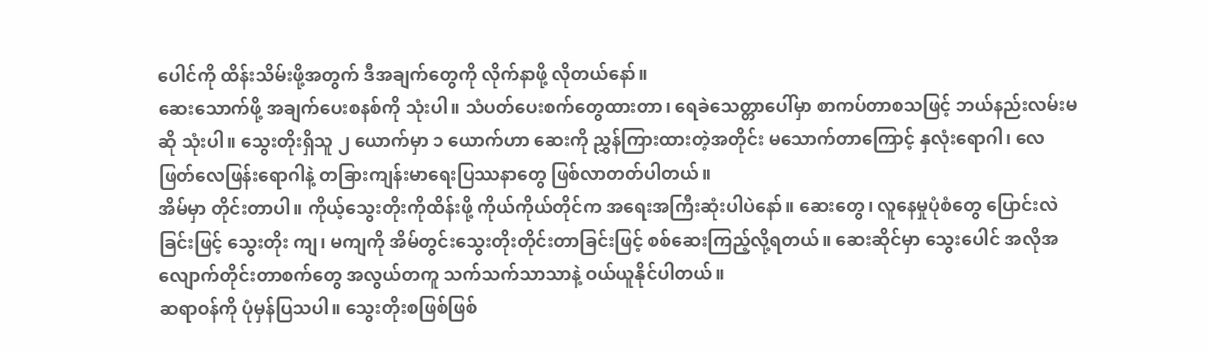ပေါင်ကို ထိန်းသိမ်းဖို့အတွက် ဒီအချက်တွေကို လိုက်နာဖို့ လိုတယ်နော်။
ဆေးသောက်ဖို့ အချက်ပေးစနစ်ကို သုံးပါ။ သံပတ်ပေးစက်တွေထားတာ၊ ရေခဲသေတ္တာပေါ်မှာ စာကပ်တာစသဖြင့် ဘယ်နည်းလမ်းမဆို သုံးပါ။ သွေးတိုးရှိသူ ၂ ယောက်မှာ ၁ ယောက်ဟာ ဆေးကို ညွှန်ကြားထားတဲ့အတိုင်း မသောက်တာကြောင့် နှလုံးရောဂါ၊ လေဖြတ်လေဖြန်းရောဂါနဲ့ တခြားကျန်းမာရေးပြဿနာတွေ ဖြစ်လာတတ်ပါတယ်။
အိမ်မှာ တိုင်းတာပါ။ ကိုယ့်သွေးတိုးကိုထိန်းဖို့ ကိုယ်ကိုယ်တိုင်က အရေးအကြီးဆုံးပါပဲနော်။ ဆေးတွေ၊ လူနေမှုပုံစံတွေ ပြောင်းလဲခြင်းဖြင့် သွေးတိုး ကျ၊ မကျကို အိမ်တွင်းသွေးတိုးတိုင်းတာခြင်းဖြင့် စစ်ဆေးကြည့်လို့ရတယ်။ ဆေးဆိုင်မှာ သွေးပေါင် အလိုအလျောက်တိုင်းတာစက်တွေ အလွယ်တကူ သက်သက်သာသာနဲ့ ဝယ်ယူနိုင်ပါတယ်။
ဆရာဝန်ကို ပုံမှန်ပြသပါ။ သွေးတိုးစဖြစ်ဖြစ်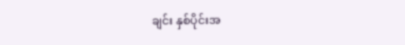ချင်း နှစ်ပိုင်းအ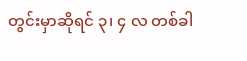တွင်းမှာဆိုရင် ၃၊ ၄ လ တစ်ခါ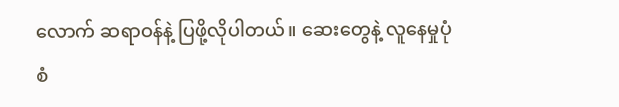လောက် ဆရာဝန်နဲ့ ပြဖို့လိုပါတယ်။ ဆေးတွေနဲ့ လူနေမှုပုံစံ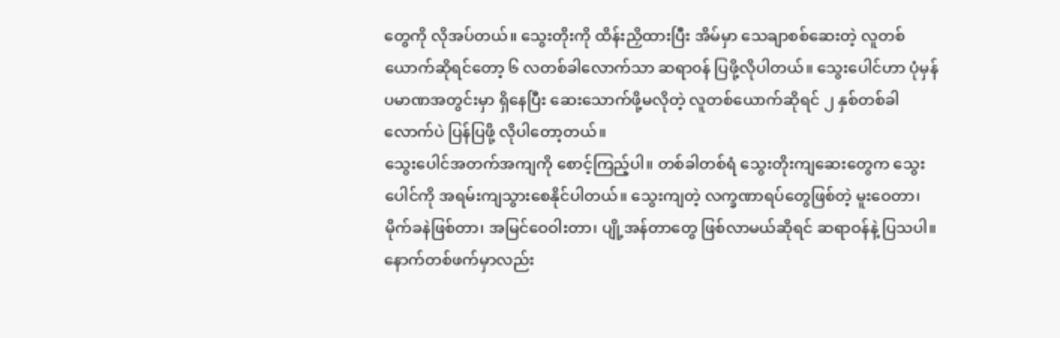တွေကို လိုအပ်တယ်။ သွေးတိုးကို ထိန်းညှိထားပြီး အိမ်မှာ သေချာစစ်ဆေးတဲ့ လူတစ်ယောက်ဆိုရင်တော့ ၆ လတစ်ခါလောက်သာ ဆရာ၀န် ပြဖို့လိုပါတယ်။ သွေးပေါင်ဟာ ပုံမှန်ပမာဏအတွင်းမှာ ရှိနေပြီး ဆေးသောက်ဖို့မလိုတဲ့ လူတစ်ယောက်ဆိုရင် ၂ နှစ်တစ်ခါလောက်ပဲ ပြန်ပြဖို့ လိုပါတော့တယ်။
သွေးပေါင်အတက်အကျကို စောင့်ကြည့်ပါ။ တစ်ခါတစ်ရံ သွေးတိုးကျဆေးတွေက သွေးပေါင်ကို အရမ်းကျသွားစေနိုင်ပါတယ်။ သွေးကျတဲ့ လက္ခဏာရပ်တွေဖြစ်တဲ့ မူးဝေတာ၊ မိုက်ခနဲဖြစ်တာ၊ အမြင်ဝေဝါးတာ၊ ပျို့အန်တာတွေ ဖြစ်လာမယ်ဆိုရင် ဆရာဝန်နဲ့ ပြသပါ။ နောက်တစ်ဖက်မှာလည်း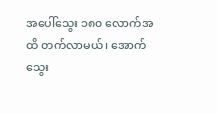အပေါ်သွေး ၁၈၀ လောက်အထိ တက်လာမယ်၊ အောက်သွေး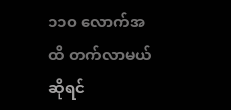၁၁၀ လောက်အထိ တက်လာမယ်ဆိုရင်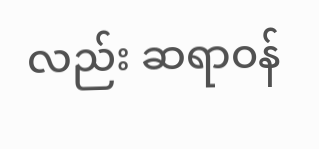လည်း ဆရာဝန်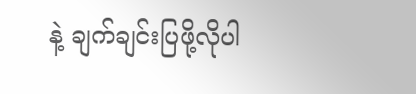နဲ့ ချက်ချင်းပြဖို့လိုပါ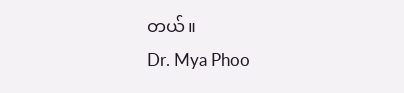တယ်။
Dr. Mya Phoo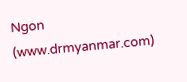Ngon (www.drmyanmar.com)